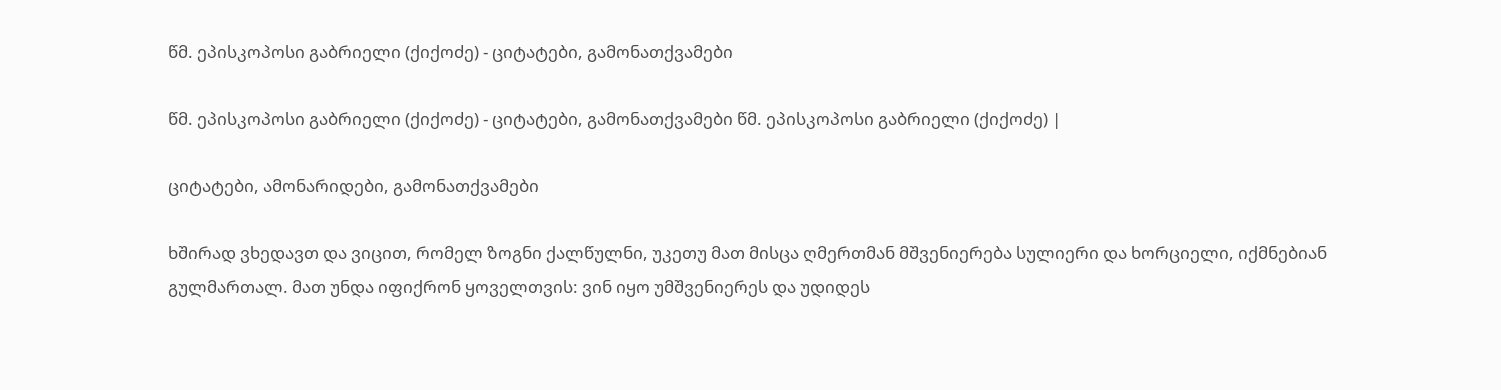წმ. ეპისკოპოსი გაბრიელი (ქიქოძე) - ციტატები, გამონათქვამები

წმ. ეპისკოპოსი გაბრიელი (ქიქოძე) - ციტატები, გამონათქვამები წმ. ეპისკოპოსი გაბრიელი (ქიქოძე) |

ციტატები, ამონარიდები, გამონათქვამები

ხშირად ვხედავთ და ვიცით, რომელ ზოგნი ქალწულნი, უკეთუ მათ მისცა ღმერთმან მშვენიერება სულიერი და ხორციელი, იქმნებიან გულმართალ. მათ უნდა იფიქრონ ყოველთვის: ვინ იყო უმშვენიერეს და უდიდეს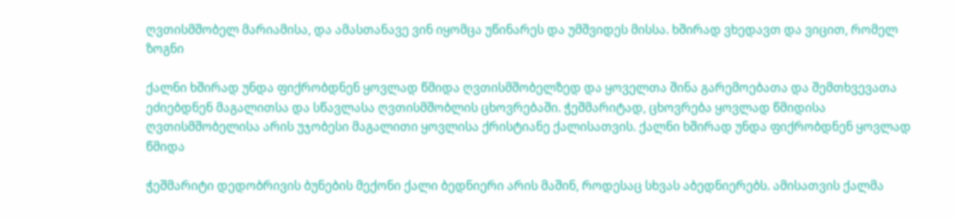ღვთისმშობელ მარიამისა, და ამასთანავე ვინ იყომცა უწინარეს და უმშვიდეს მისსა. ხშირად ვხედავთ და ვიცით, რომელ ზოგნი

ქალნი ხშირად უნდა ფიქრობდნენ ყოვლად წმიდა ღვთისმშობელზედ და ყოველთა შინა გარემოებათა და შემთხვევათა ეძიებდნენ მაგალითსა და სწავლასა ღვთისმშობლის ცხოვრებაში. ჭეშმარიტად, ცხოვრება ყოვლად წმიდისა ღვთისმშობელისა არის უჯობესი მაგალითი ყოვლისა ქრისტიანე ქალისათვის. ქალნი ხშირად უნდა ფიქრობდნენ ყოვლად წმიდა

ჭეშმარიტი დედობრივის ბუნების მექონი ქალი ბედნიერი არის მაშინ, როდესაც სხვას აბედნიერებს. ამისათვის ქალმა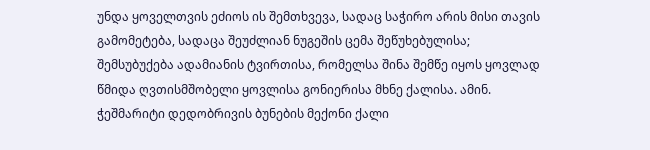უნდა ყოველთვის ეძიოს ის შემთხვევა, სადაც საჭირო არის მისი თავის გამომეტება, სადაცა შეუძლიან ნუგეშის ცემა შეწუხებულისა; შემსუბუქება ადამიანის ტვირთისა, რომელსა შინა შემწე იყოს ყოვლად წმიდა ღვთისმშობელი ყოვლისა გონიერისა მხნე ქალისა. ამინ. ჭეშმარიტი დედობრივის ბუნების მექონი ქალი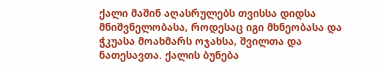ქალი მაშინ აღასრულებს თვისსა დიდსა მნიშვნელობასა, როდესაც იგი მხნეობასა და ჭკუასა მოახმარს ოჯახსა, შვილთა და ნათესავთა. ქალის ბუნება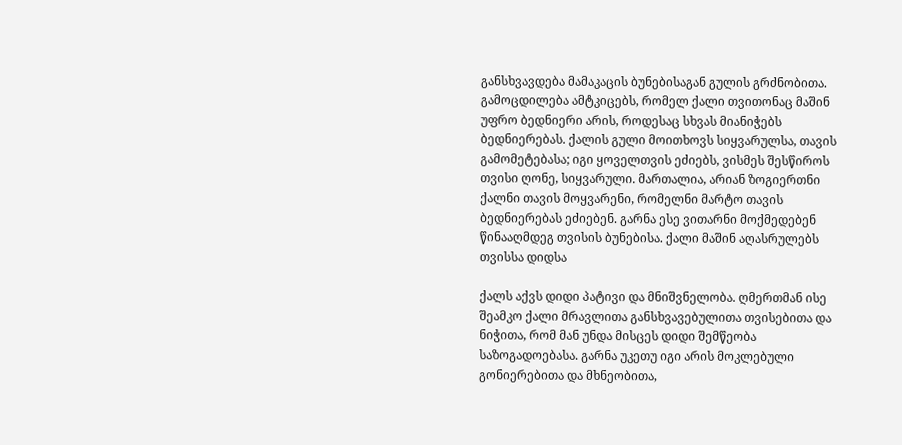განსხვავდება მამაკაცის ბუნებისაგან გულის გრძნობითა. გამოცდილება ამტკიცებს, რომელ ქალი თვითონაც მაშინ უფრო ბედნიერი არის, როდესაც სხვას მიანიჭებს ბედნიერებას. ქალის გული მოითხოვს სიყვარულსა, თავის გამომეტებასა; იგი ყოველთვის ეძიებს, ვისმეს შესწიროს თვისი ღონე, სიყვარული. მართალია, არიან ზოგიერთნი ქალნი თავის მოყვარენი, რომელნი მარტო თავის ბედნიერებას ეძიებენ. გარნა ესე ვითარნი მოქმედებენ წინააღმდეგ თვისის ბუნებისა. ქალი მაშინ აღასრულებს თვისსა დიდსა

ქალს აქვს დიდი პატივი და მნიშვნელობა. ღმერთმან ისე შეამკო ქალი მრავლითა განსხვავებულითა თვისებითა და ნიჭითა, რომ მან უნდა მისცეს დიდი შემწეობა საზოგადოებასა. გარნა უკეთუ იგი არის მოკლებული გონიერებითა და მხნეობითა,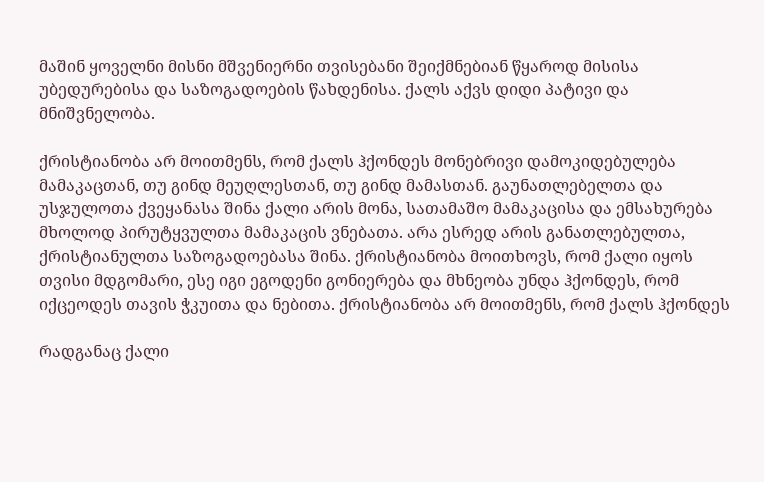მაშინ ყოველნი მისნი მშვენიერნი თვისებანი შეიქმნებიან წყაროდ მისისა უბედურებისა და საზოგადოების წახდენისა. ქალს აქვს დიდი პატივი და მნიშვნელობა.

ქრისტიანობა არ მოითმენს, რომ ქალს ჰქონდეს მონებრივი დამოკიდებულება მამაკაცთან, თუ გინდ მეუღლესთან, თუ გინდ მამასთან. გაუნათლებელთა და უსჯულოთა ქვეყანასა შინა ქალი არის მონა, სათამაშო მამაკაცისა და ემსახურება მხოლოდ პირუტყვულთა მამაკაცის ვნებათა. არა ესრედ არის განათლებულთა, ქრისტიანულთა საზოგადოებასა შინა. ქრისტიანობა მოითხოვს, რომ ქალი იყოს თვისი მდგომარი, ესე იგი ეგოდენი გონიერება და მხნეობა უნდა ჰქონდეს, რომ იქცეოდეს თავის ჭკუითა და ნებითა. ქრისტიანობა არ მოითმენს, რომ ქალს ჰქონდეს

რადგანაც ქალი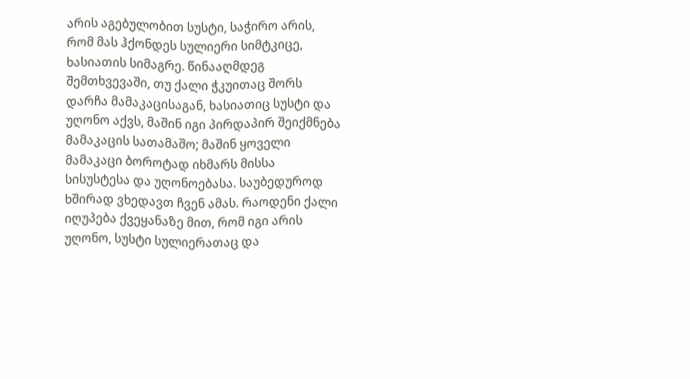არის აგებულობით სუსტი, საჭირო არის, რომ მას ჰქონდეს სულიერი სიმტკიცე, ხასიათის სიმაგრე. წინააღმდეგ შემთხვევაში, თუ ქალი ჭკუითაც შორს დარჩა მამაკაცისაგან, ხასიათიც სუსტი და უღონო აქვს, მაშინ იგი პირდაპირ შეიქმნება მამაკაცის სათამაშო; მაშინ ყოველი მამაკაცი ბოროტად იხმარს მისსა სისუსტესა და უღონოებასა. საუბედუროდ ხშირად ვხედავთ ჩვენ ამას. რაოდენი ქალი იღუპება ქვეყანაზე მით, რომ იგი არის უღონო, სუსტი სულიერათაც და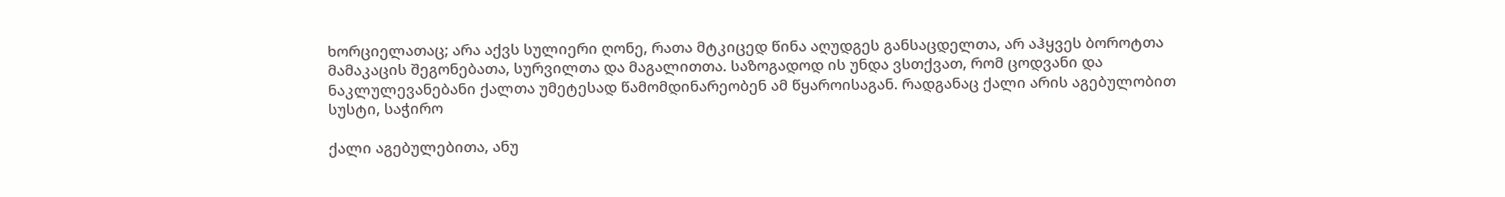ხორციელათაც; არა აქვს სულიერი ღონე, რათა მტკიცედ წინა აღუდგეს განსაცდელთა, არ აჰყვეს ბოროტთა მამაკაცის შეგონებათა, სურვილთა და მაგალითთა. საზოგადოდ ის უნდა ვსთქვათ, რომ ცოდვანი და ნაკლულევანებანი ქალთა უმეტესად წამომდინარეობენ ამ წყაროისაგან. რადგანაც ქალი არის აგებულობით სუსტი, საჭირო

ქალი აგებულებითა, ანუ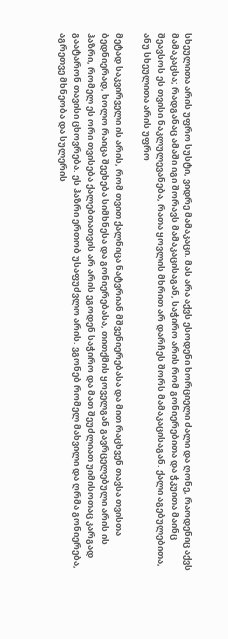სხეულითა არის უფრო სუსტი, ვიდრე მამაკაცი. მას არა აქვს ესოდენი ხორციელი ძალი და ღონე, რაოდენიც აქვს მამაკაცსა; რადგანაც ამაში იგი შორავს მამაკაცისაგან, საჭირო არის რომ გონიერებითა და ჭკუითა მაინც შეავსოს ეს თვისი ნაკლულევანება, რათა ყოვლის მხრით არ დარჩეს შორს მამაკაცისაგან. ქალი აგებულებითა, ანუ სხეულითა არის უფრო

მეტად საკვირველი ის არის, რომ თვით ქალნიცა ნატვრიან მშვენიერებასა და მით რაცხვენ თავსა თვისთა ბედნიერად, ხოლო რაიცა შეეხება სიმხნესა და გონიერებასა, თითქმის ყოველგან გავრცელებული არის ის ჰაზრი, რომელ ეს ორი თვისება ქალებთათვის არ არის ეგოდენ საჭირო და მათ შეუძლიათ უიმისოთაც კარგად გაატარონ თავისი ცხოვრება. ეს ჰაზრი ერთობ უსაფუძვლო არის. ვგონებ რომელ მახვილი და ღრმა გონიერება, აგრეთვე მხნეობა და სულერის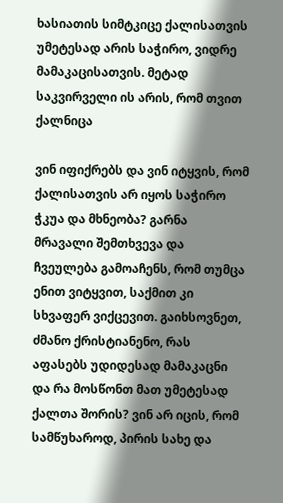ხასიათის სიმტკიცე ქალისათვის უმეტესად არის საჭირო, ვიდრე მამაკაცისათვის. მეტად საკვირველი ის არის, რომ თვით ქალნიცა

ვინ იფიქრებს და ვინ იტყვის, რომ ქალისათვის არ იყოს საჭირო ჭკუა და მხნეობა? გარნა მრავალი შემთხვევა და ჩვეულება გამოაჩენს, რომ თუმცა ენით ვიტყვით, საქმით კი სხვაფერ ვიქცევით. გაიხსოვნეთ, ძმანო ქრისტიანენო, რას აფასებს უდიდესად მამაკაცნი და რა მოსწონთ მათ უმეტესად ქალთა შორის? ვინ არ იცის, რომ სამწუხაროდ, პირის სახე და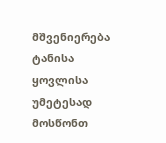მშვენიერება ტანისა ყოვლისა უმეტესად მოსწონთ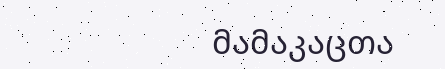მამაკაცთა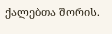ქალებთა შორის.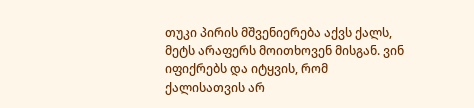თუკი პირის მშვენიერება აქვს ქალს, მეტს არაფერს მოითხოვენ მისგან. ვინ იფიქრებს და იტყვის, რომ ქალისათვის არ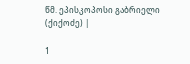წმ. ეპისკოპოსი გაბრიელი (ქიქოძე) |

1